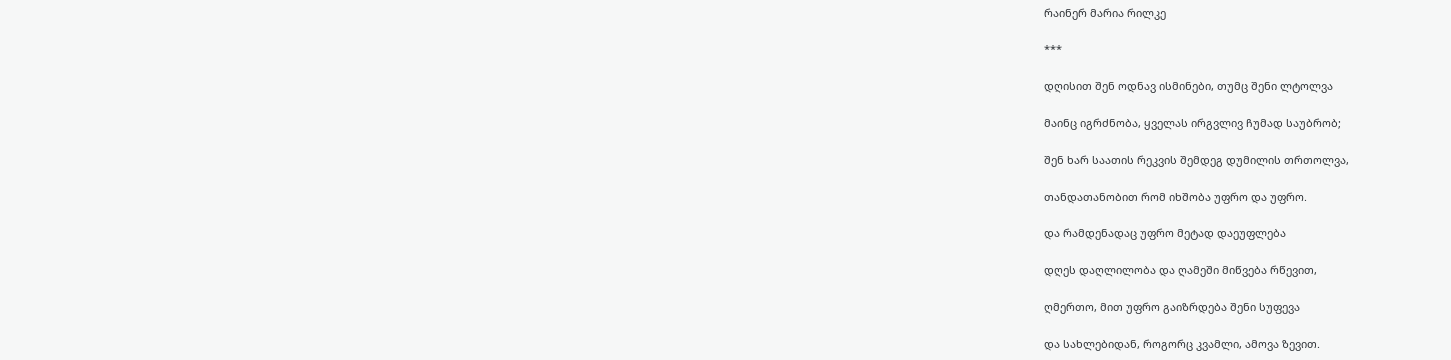რაინერ მარია რილკე

***

დღისით შენ ოდნავ ისმინები, თუმც შენი ლტოლვა

მაინც იგრძნობა, ყველას ირგვლივ ჩუმად საუბრობ;

შენ ხარ საათის რეკვის შემდეგ დუმილის თრთოლვა,

თანდათანობით რომ იხშობა უფრო და უფრო.

და რამდენადაც უფრო მეტად დაეუფლება

დღეს დაღლილობა და ღამეში მიწვება რწევით,

ღმერთო, მით უფრო გაიზრდება შენი სუფევა

და სახლებიდან, როგორც კვამლი, ამოვა ზევით.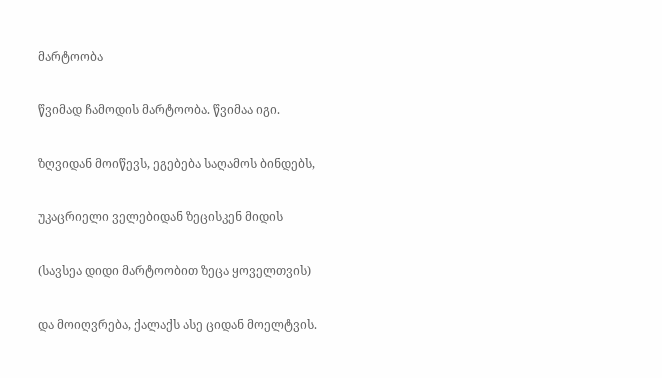მარტოობა

წვიმად ჩამოდის მარტოობა. წვიმაა იგი.

ზღვიდან მოიწევს, ეგებება საღამოს ბინდებს,

უკაცრიელი ველებიდან ზეცისკენ მიდის

(სავსეა დიდი მარტოობით ზეცა ყოველთვის)

და მოიღვრება, ქალაქს ასე ციდან მოელტვის.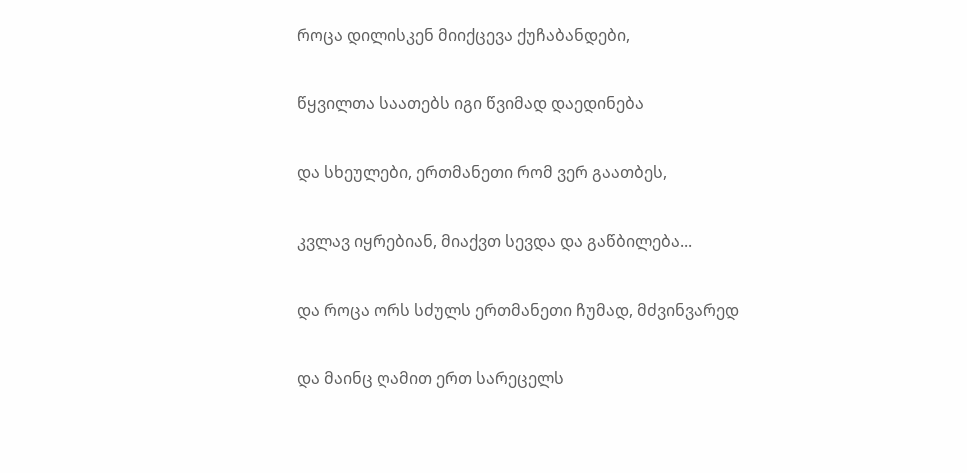როცა დილისკენ მიიქცევა ქუჩაბანდები,

წყვილთა საათებს იგი წვიმად დაედინება

და სხეულები, ერთმანეთი რომ ვერ გაათბეს,

კვლავ იყრებიან, მიაქვთ სევდა და გაწბილება...

და როცა ორს სძულს ერთმანეთი ჩუმად, მძვინვარედ

და მაინც ღამით ერთ სარეცელს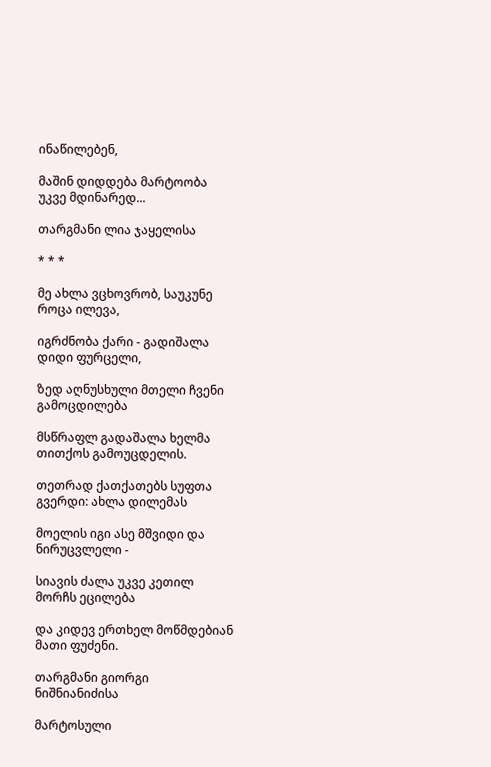ინაწილებენ,

მაშინ დიდდება მარტოობა უკვე მდინარედ...

თარგმანი ლია ჯაყელისა

* * *

მე ახლა ვცხოვრობ, საუკუნე როცა ილევა,

იგრძნობა ქარი - გადიშალა დიდი ფურცელი,

ზედ აღნუსხული მთელი ჩვენი გამოცდილება

მსწრაფლ გადაშალა ხელმა თითქოს გამოუცდელის.

თეთრად ქათქათებს სუფთა გვერდი: ახლა დილემას

მოელის იგი ასე მშვიდი და ნირუცვლელი -

სიავის ძალა უკვე კეთილ მორჩს ეცილება

და კიდევ ერთხელ მოწმდებიან მათი ფუძენი.

თარგმანი გიორგი ნიშნიანიძისა

მარტოსული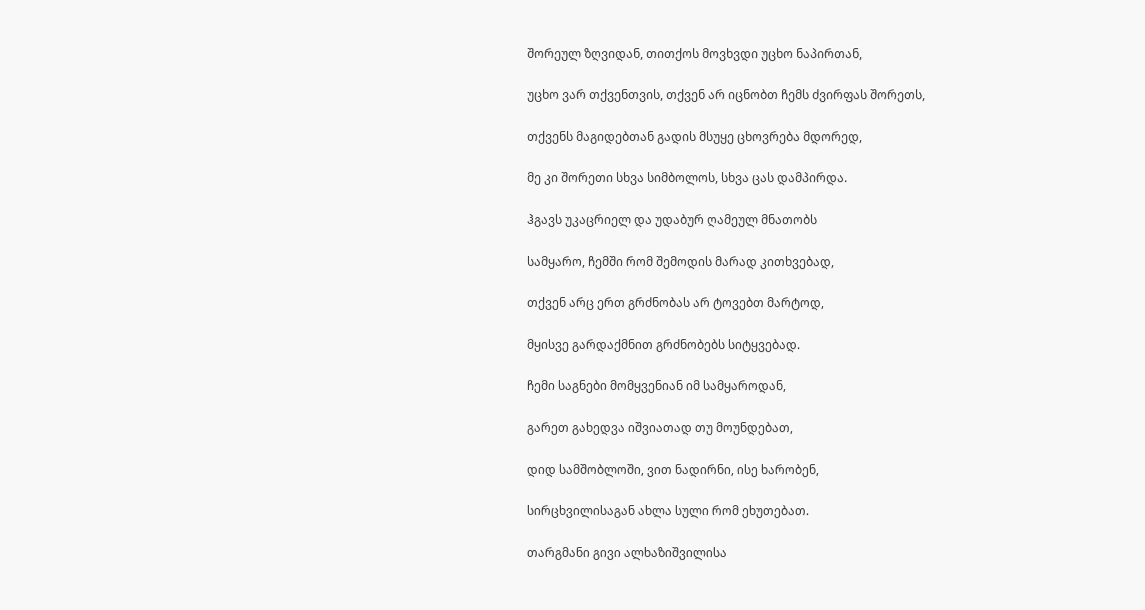შორეულ ზღვიდან, თითქოს მოვხვდი უცხო ნაპირთან,

უცხო ვარ თქვენთვის, თქვენ არ იცნობთ ჩემს ძვირფას შორეთს,

თქვენს მაგიდებთან გადის მსუყე ცხოვრება მდორედ,

მე კი შორეთი სხვა სიმბოლოს, სხვა ცას დამპირდა.

ჰგავს უკაცრიელ და უდაბურ ღამეულ მნათობს

სამყარო, ჩემში რომ შემოდის მარად კითხვებად,

თქვენ არც ერთ გრძნობას არ ტოვებთ მარტოდ,

მყისვე გარდაქმნით გრძნობებს სიტყვებად.

ჩემი საგნები მომყვენიან იმ სამყაროდან,

გარეთ გახედვა იშვიათად თუ მოუნდებათ,

დიდ სამშობლოში, ვით ნადირნი, ისე ხარობენ,

სირცხვილისაგან ახლა სული რომ ეხუთებათ.

თარგმანი გივი ალხაზიშვილისა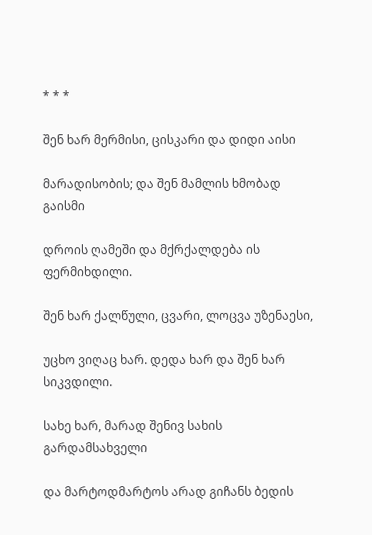* * *

შენ ხარ მერმისი, ცისკარი და დიდი აისი

მარადისობის; და შენ მამლის ხმობად გაისმი

დროის ღამეში და მქრქალდება ის ფერმიხდილი.

შენ ხარ ქალწული, ცვარი, ლოცვა უზენაესი,

უცხო ვიღაც ხარ. დედა ხარ და შენ ხარ სიკვდილი.

სახე ხარ, მარად შენივ სახის გარდამსახველი

და მარტოდმარტოს არად გიჩანს ბედის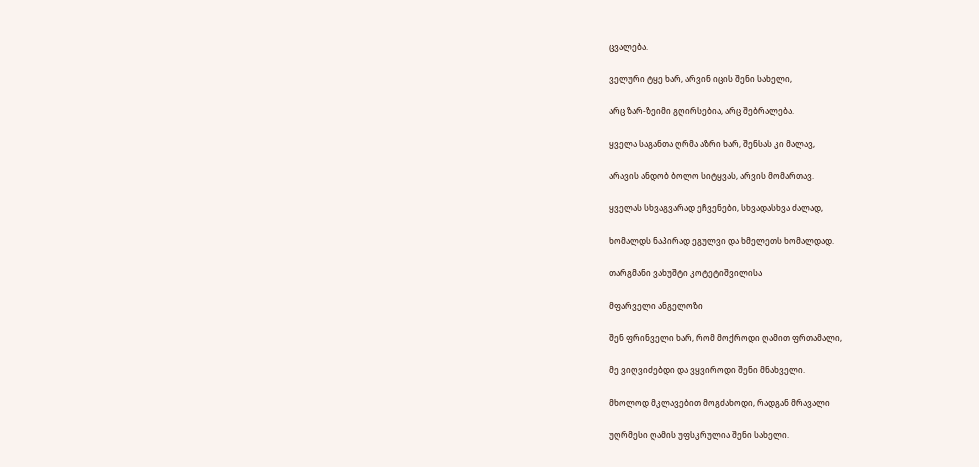ცვალება.

ველური ტყე ხარ, არვინ იცის შენი სახელი,

არც ზარ-ზეიმი გღირსებია, არც შებრალება.

ყველა საგანთა ღრმა აზრი ხარ, შენსას კი მალავ,

არავის ანდობ ბოლო სიტყვას, არვის მომართავ.

ყველას სხვაგვარად ეჩვენები, სხვადასხვა ძალად,

ხომალდს ნაპირად ეგულვი და ხმელეთს ხომალდად.

თარგმანი ვახუშტი კოტეტიშვილისა

მფარველი ანგელოზი

შენ ფრინველი ხარ, რომ მოქროდი ღამით ფრთამალი,

მე ვიღვიძებდი და ვყვიროდი შენი მნახველი.

მხოლოდ მკლავებით მოგძახოდი, რადგან მრავალი

უღრმესი ღამის უფსკრულია შენი სახელი.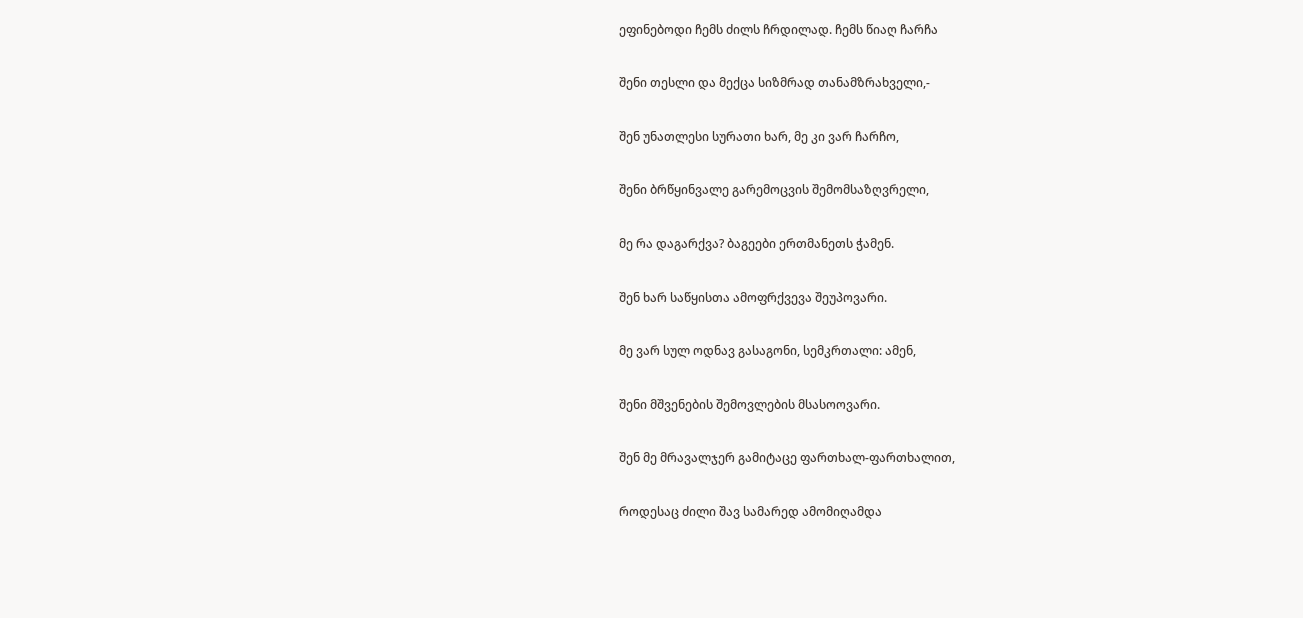ეფინებოდი ჩემს ძილს ჩრდილად. ჩემს წიაღ ჩარჩა

შენი თესლი და მექცა სიზმრად თანამზრახველი,-

შენ უნათლესი სურათი ხარ, მე კი ვარ ჩარჩო,

შენი ბრწყინვალე გარემოცვის შემომსაზღვრელი,

მე რა დაგარქვა? ბაგეები ერთმანეთს ჭამენ.

შენ ხარ საწყისთა ამოფრქვევა შეუპოვარი.

მე ვარ სულ ოდნავ გასაგონი, სემკრთალი: ამენ,

შენი მშვენების შემოვლების მსასოოვარი.

შენ მე მრავალჯერ გამიტაცე ფართხალ-ფართხალით,

როდესაც ძილი შავ სამარედ ამომიღამდა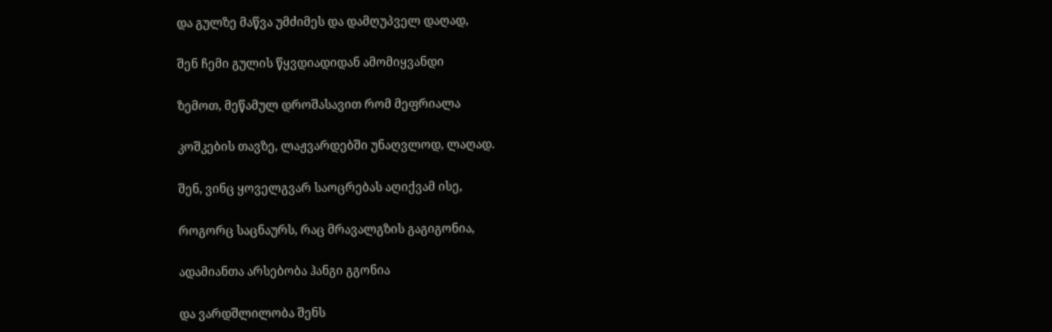და გულზე მაწვა უმძიმეს და დამღუპველ დაღად,

შენ ჩემი გულის წყვდიადიდან ამომიყვანდი

ზემოთ, მეწამულ დროშასავით რომ მეფრიალა

კოშკების თავზე, ლაჟვარდებში უნაღვლოდ, ლაღად.

შენ, ვინც ყოველგვარ საოცრებას აღიქვამ ისე,

როგორც საცნაურს, რაც მრავალგზის გაგიგონია,

ადამიანთა არსებობა ჰანგი გგონია

და ვარდშლილობა შენს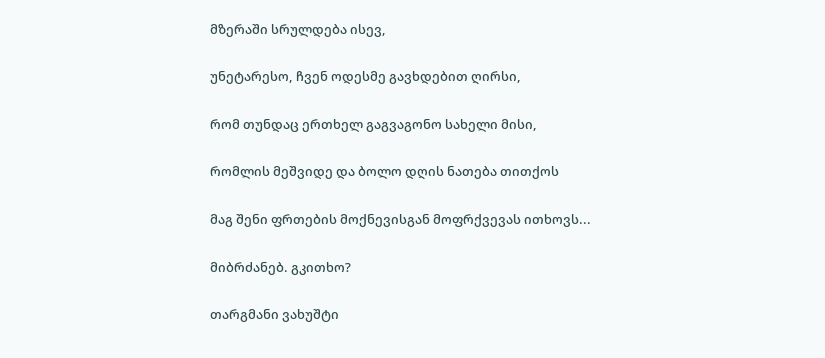მზერაში სრულდება ისევ,

უნეტარესო, ჩვენ ოდესმე გავხდებით ღირსი,

რომ თუნდაც ერთხელ გაგვაგონო სახელი მისი,

რომლის მეშვიდე და ბოლო დღის ნათება თითქოს

მაგ შენი ფრთების მოქნევისგან მოფრქვევას ითხოვს...

მიბრძანებ. გკითხო?

თარგმანი ვახუშტი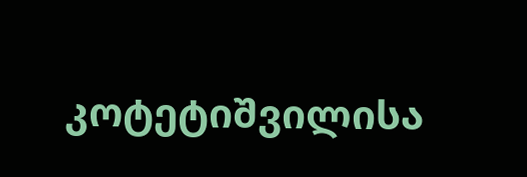კოტეტიშვილისა